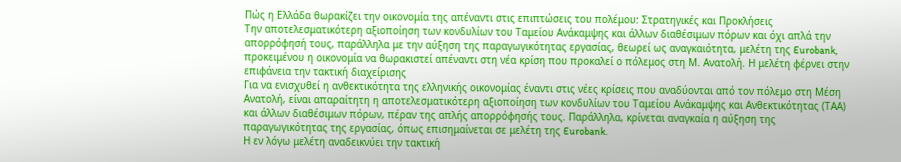Πώς η Ελλάδα θωρακίζει την οικονομία της απέναντι στις επιπτώσεις του πολέμου: Στρατηγικές και Προκλήσεις
Την αποτελεσματικότερη αξιοποίηση των κονδυλίων του Ταμείου Ανάκαμψης και άλλων διαθέσιμων πόρων και όχι απλά την απορρόφησή τους, παράλληλα με την αύξηση της παραγωγικότητας εργασίας, θεωρεί ως αναγκαιότητα, μελέτη της Eurobank, προκειμένου η οικονομία να θωρακιστεί απέναντι στη νέα κρίση που προκαλεί ο πόλεμος στη Μ. Ανατολή. Η μελέτη φέρνει στην επιφάνεια την τακτική διαχείρισης
Για να ενισχυθεί η ανθεκτικότητα της ελληνικής οικονομίας έναντι στις νέες κρίσεις που αναδύονται από τον πόλεμο στη Μέση Ανατολή, είναι απαραίτητη η αποτελεσματικότερη αξιοποίηση των κονδυλίων του Ταμείου Ανάκαμψης και Ανθεκτικότητας (ΤΑΑ) και άλλων διαθέσιμων πόρων, πέραν της απλής απορρόφησής τους. Παράλληλα, κρίνεται αναγκαία η αύξηση της παραγωγικότητας της εργασίας, όπως επισημαίνεται σε μελέτη της Eurobank.
Η εν λόγω μελέτη αναδεικνύει την τακτική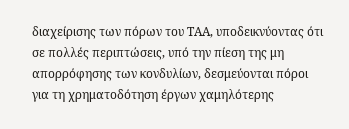διαχείρισης των πόρων του ΤΑΑ, υποδεικνύοντας ότι σε πολλές περιπτώσεις, υπό την πίεση της μη απορρόφησης των κονδυλίων, δεσμεύονται πόροι για τη χρηματοδότηση έργων χαμηλότερης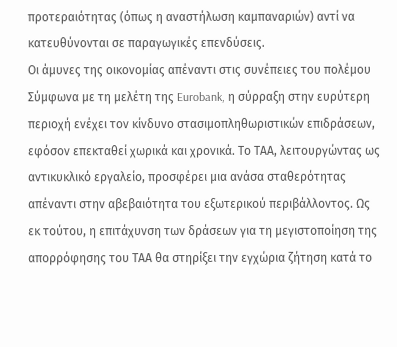προτεραιότητας (όπως η αναστήλωση καμπαναριών) αντί να κατευθύνονται σε παραγωγικές επενδύσεις.
Οι άμυνες της οικονομίας απέναντι στις συνέπειες του πολέμου
Σύμφωνα με τη μελέτη της Eurobank, η σύρραξη στην ευρύτερη περιοχή ενέχει τον κίνδυνο στασιμοπληθωριστικών επιδράσεων, εφόσον επεκταθεί χωρικά και χρονικά. Το ΤΑΑ, λειτουργώντας ως αντικυκλικό εργαλείο, προσφέρει μια ανάσα σταθερότητας απέναντι στην αβεβαιότητα του εξωτερικού περιβάλλοντος. Ως εκ τούτου, η επιτάχυνση των δράσεων για τη μεγιστοποίηση της απορρόφησης του ΤΑΑ θα στηρίξει την εγχώρια ζήτηση κατά το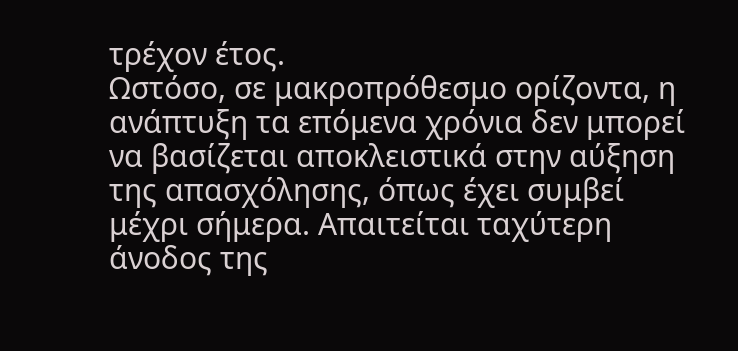τρέχον έτος.
Ωστόσο, σε μακροπρόθεσμο ορίζοντα, η ανάπτυξη τα επόμενα χρόνια δεν μπορεί να βασίζεται αποκλειστικά στην αύξηση της απασχόλησης, όπως έχει συμβεί μέχρι σήμερα. Απαιτείται ταχύτερη άνοδος της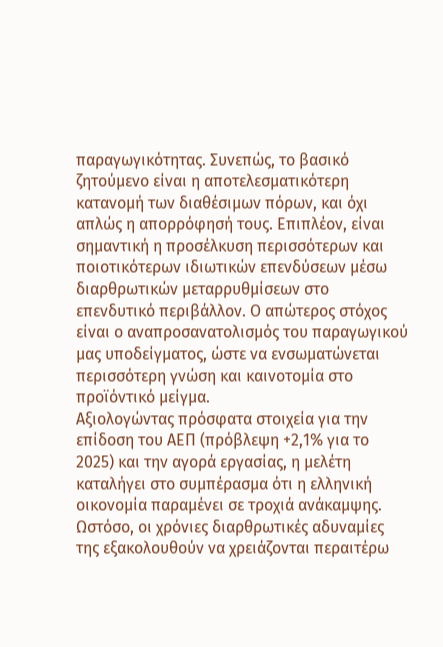παραγωγικότητας. Συνεπώς, το βασικό ζητούμενο είναι η αποτελεσματικότερη κατανομή των διαθέσιμων πόρων, και όχι απλώς η απορρόφησή τους. Επιπλέον, είναι σημαντική η προσέλκυση περισσότερων και ποιοτικότερων ιδιωτικών επενδύσεων μέσω διαρθρωτικών μεταρρυθμίσεων στο επενδυτικό περιβάλλον. Ο απώτερος στόχος είναι ο αναπροσανατολισμός του παραγωγικού μας υποδείγματος, ώστε να ενσωματώνεται περισσότερη γνώση και καινοτομία στο προϊόντικό μείγμα.
Αξιολογώντας πρόσφατα στοιχεία για την επίδοση του ΑΕΠ (πρόβλεψη +2,1% για το 2025) και την αγορά εργασίας, η μελέτη καταλήγει στο συμπέρασμα ότι η ελληνική οικονομία παραμένει σε τροχιά ανάκαμψης. Ωστόσο, οι χρόνιες διαρθρωτικές αδυναμίες της εξακολουθούν να χρειάζονται περαιτέρω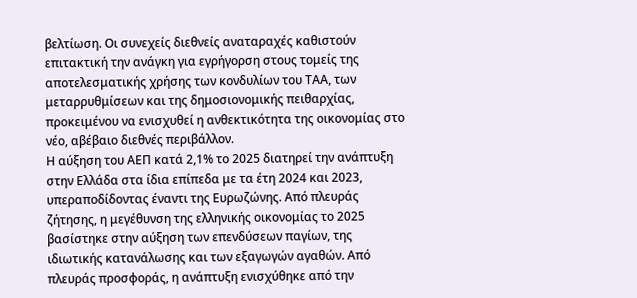βελτίωση. Οι συνεχείς διεθνείς αναταραχές καθιστούν επιτακτική την ανάγκη για εγρήγορση στους τομείς της αποτελεσματικής χρήσης των κονδυλίων του ΤΑΑ, των μεταρρυθμίσεων και της δημοσιονομικής πειθαρχίας, προκειμένου να ενισχυθεί η ανθεκτικότητα της οικονομίας στο νέο, αβέβαιο διεθνές περιβάλλον.
Η αύξηση του ΑΕΠ κατά 2,1% το 2025 διατηρεί την ανάπτυξη στην Ελλάδα στα ίδια επίπεδα με τα έτη 2024 και 2023, υπεραποδίδοντας έναντι της Ευρωζώνης. Από πλευράς ζήτησης, η μεγέθυνση της ελληνικής οικονομίας το 2025 βασίστηκε στην αύξηση των επενδύσεων παγίων, της ιδιωτικής κατανάλωσης και των εξαγωγών αγαθών. Από πλευράς προσφοράς, η ανάπτυξη ενισχύθηκε από την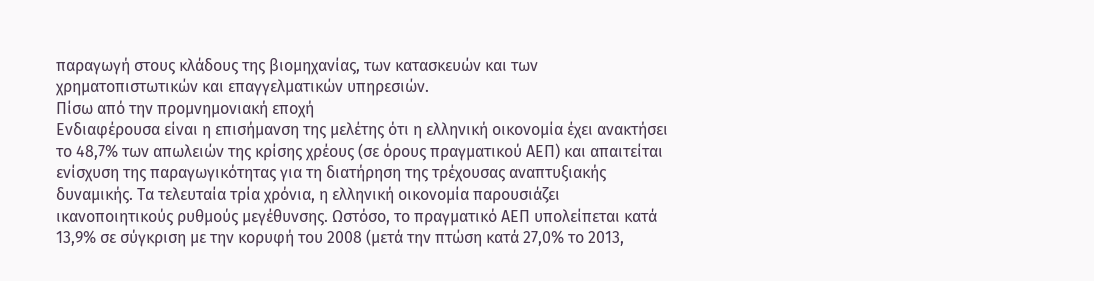παραγωγή στους κλάδους της βιομηχανίας, των κατασκευών και των χρηματοπιστωτικών και επαγγελματικών υπηρεσιών.
Πίσω από την προμνημονιακή εποχή
Ενδιαφέρουσα είναι η επισήμανση της μελέτης ότι η ελληνική οικονομία έχει ανακτήσει το 48,7% των απωλειών της κρίσης χρέους (σε όρους πραγματικού ΑΕΠ) και απαιτείται ενίσχυση της παραγωγικότητας για τη διατήρηση της τρέχουσας αναπτυξιακής δυναμικής. Τα τελευταία τρία χρόνια, η ελληνική οικονομία παρουσιάζει ικανοποιητικούς ρυθμούς μεγέθυνσης. Ωστόσο, το πραγματικό ΑΕΠ υπολείπεται κατά 13,9% σε σύγκριση με την κορυφή του 2008 (μετά την πτώση κατά 27,0% το 2013,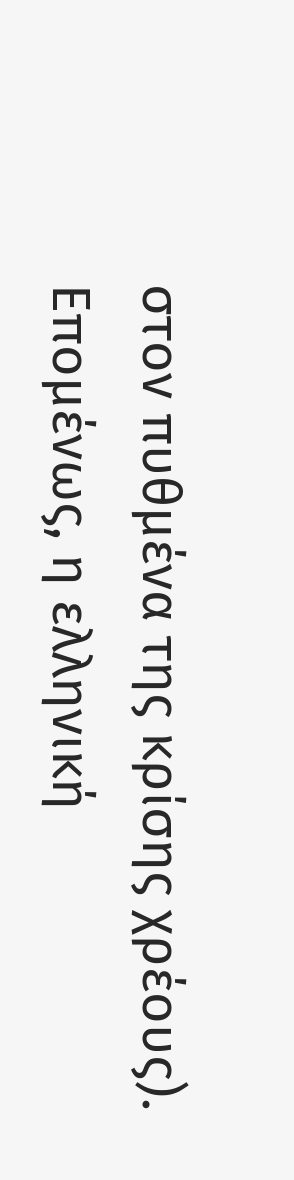στον πυθμένα της κρίσης χρέους). Επομένως, η ελληνική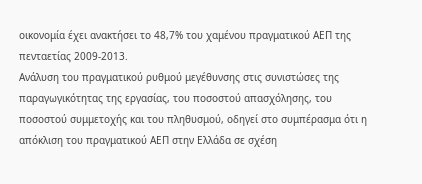οικονομία έχει ανακτήσει το 48,7% του χαμένου πραγματικού ΑΕΠ της πενταετίας 2009-2013.
Ανάλυση του πραγματικού ρυθμού μεγέθυνσης στις συνιστώσες της παραγωγικότητας της εργασίας, του ποσοστού απασχόλησης, του ποσοστού συμμετοχής και του πληθυσμού, οδηγεί στο συμπέρασμα ότι η απόκλιση του πραγματικού ΑΕΠ στην Ελλάδα σε σχέση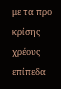με τα προ κρίσης χρέους επίπεδα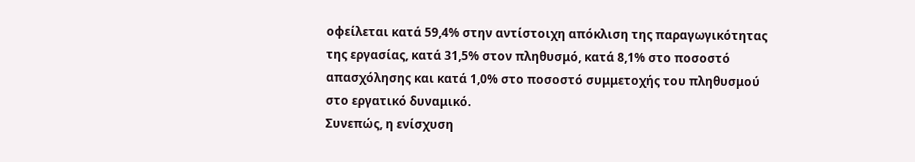οφείλεται κατά 59,4% στην αντίστοιχη απόκλιση της παραγωγικότητας της εργασίας, κατά 31,5% στον πληθυσμό, κατά 8,1% στο ποσοστό απασχόλησης και κατά 1,0% στο ποσοστό συμμετοχής του πληθυσμού στο εργατικό δυναμικό.
Συνεπώς, η ενίσχυση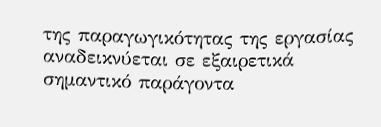της παραγωγικότητας της εργασίας αναδεικνύεται σε εξαιρετικά σημαντικό παράγοντα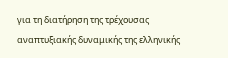για τη διατήρηση της τρέχουσας αναπτυξιακής δυναμικής της ελληνικής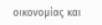οικονομίας και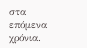στα επόμενα χρόνια.